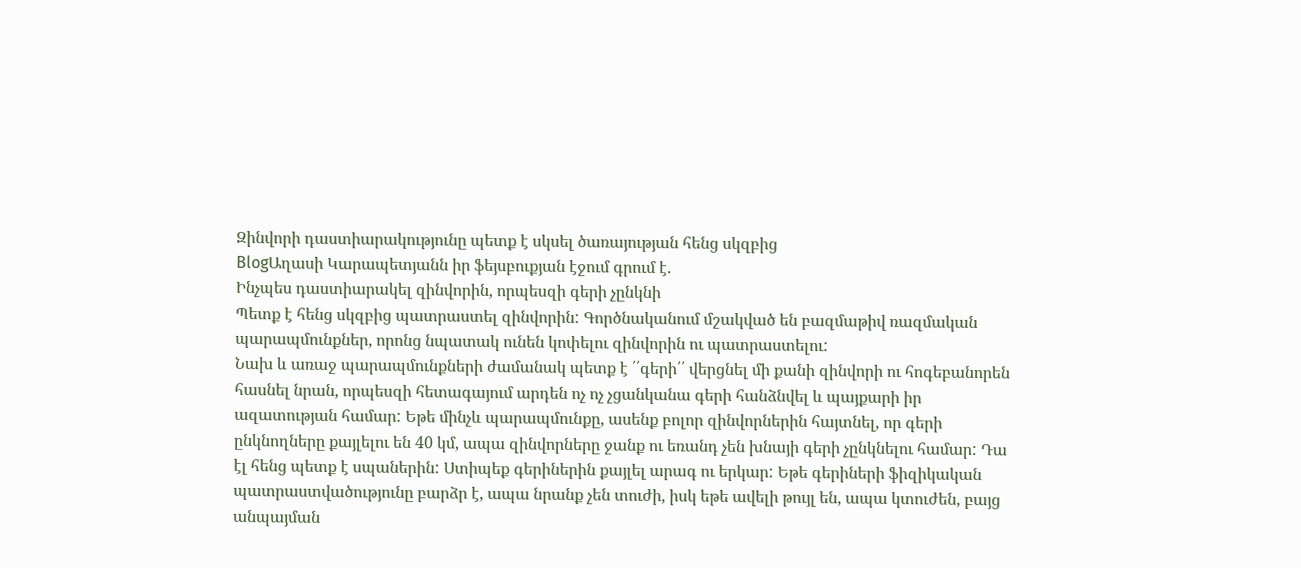Զինվորի դաստիարակությունը պետք է սկսել ծառայության հենց սկզբից
BlogԱղասի Կարապետյանն իր ֆեյսբուքյան էջում գրում է.
Ինչպես դաստիարակել զինվորին, որպեսզի գերի չընկնի
Պետք է հենց սկզբից պատրաստել զինվորին: Գործնականում մշակված են բազմաթիվ ռազմական պարապմունքներ, որոնց նպատակ ունեն կոփելու զինվորին ու պատրաստելու:
Նախ և առաջ պարապմունքների ժամանակ պետք է ՛՛գերի՛՛ վերցնել մի քանի զինվորի ու հոգեբանորեն հասնել նրան, որպեսզի հետագայում արդեն ոչ ոչ չցանկանա գերի հանձնվել և պայքարի իր ազատության համար: Եթե մինչև պարապմունքը, ասենք բոլոր զինվորներին հայտնել, որ գերի ընկնողները քայլելու են 40 կմ, ապա զինվորները ջանք ու եռանդ չեն խնայի գերի չընկնելու համար: Դա էլ հենց պետք է սպաներին: Ստիպեք գերիներին քայլել արագ ու երկար: Եթե գերիների ֆիզիկական պատրաստվածությունը բարձր է, ապա նրանք չեն տուժի, իսկ եթե ավելի թույլ են, ապա կտուժեն, բայց անպայման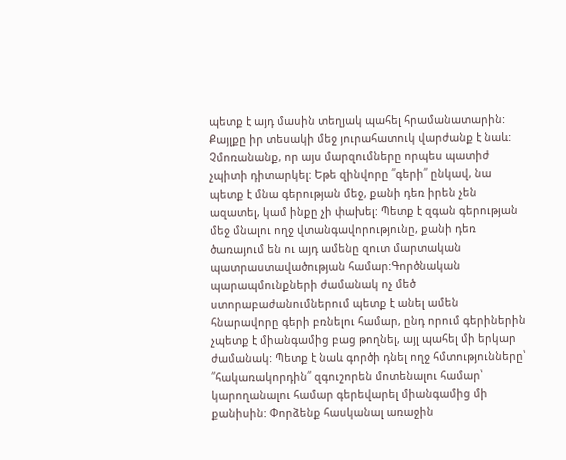պետք է այդ մասին տեղյակ պահել հրամանատարին: Քայլքը իր տեսակի մեջ յուրահատուկ վարժանք է նաև:
Չմոռանանք, որ այս մարզումները որպես պատիժ չպիտի դիտարկել: Եթե զինվորը ՛՛գերի՛՛ ընկավ, նա պետք է մնա գերության մեջ, քանի դեռ իրեն չեն ազատել, կամ ինքը չի փախել: Պետք է զգան գերության մեջ մնալու ողջ վտանգավորությունը, քանի դեռ ծառայում են ու այդ ամենը զուտ մարտական պատրաստավածության համար:Գործնական պարապմունքների ժամանակ ոչ մեծ ստորաբաժանումներում պետք է անել ամեն հնարավորը գերի բռնելու համար, ընդ որում գերիներին չպետք է միանգամից բաց թողնել, այլ պահել մի երկար ժամանակ: Պետք է նաև գործի դնել ողջ հմտությունները՝ ՛՛հակառակորդին՛՛ զգուշորեն մոտենալու համար՝ կարողանալու համար գերեվարել միանգամից մի քանիսին: Փորձենք հասկանալ առաջին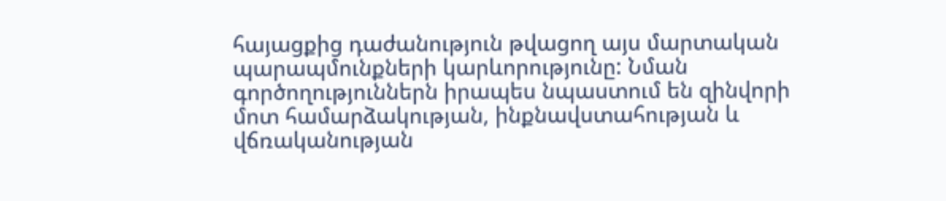հայացքից դաժանություն թվացող այս մարտական պարապմունքների կարևորությունը: Նման գործողություններն իրապես նպաստում են զինվորի մոտ համարձակության, ինքնավստահության և վճռականության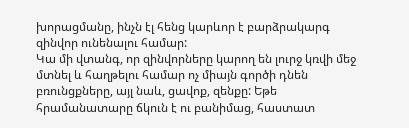խորացմանը, ինչն էլ հենց կարևոր է բարձրակարգ զինվոր ունենալու համար:
Կա մի վտանգ, որ զինվորները կարող են լուրջ կռվի մեջ մտնել և հաղթելու համար ոչ միայն գործի դնեն բռունցքները, այլ նաև, ցավոք, զենքը: Եթե հրամանատարը ճկուն է ու բանիմաց, հաստատ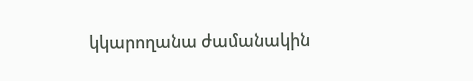կկարողանա ժամանակին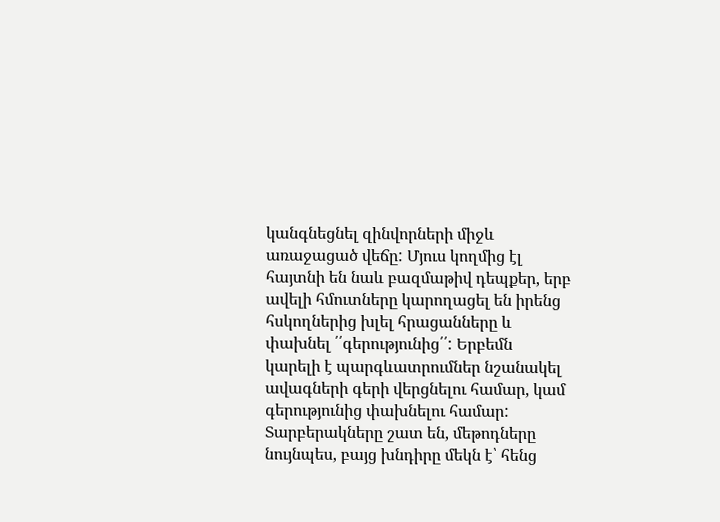կանգնեցնել զինվորների միջև առաջացած վեճը: Մյուս կողմից էլ հայտնի են նաև բազմաթիվ դեպքեր, երբ ավելի հմուտները կարողացել են իրենց հսկողներից խլել հրացանները և փախնել ՛՛գերությունից՛՛: Երբեմն կարելի է պարգևատրումներ նշանակել ավագների գերի վերցնելու համար, կամ գերությունից փախնելու համար: Տարբերակները շատ են, մեթոդները նույնպես, բայց խնդիրը մեկն է՝ հենց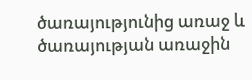ծառայությունից առաջ և ծառայության առաջին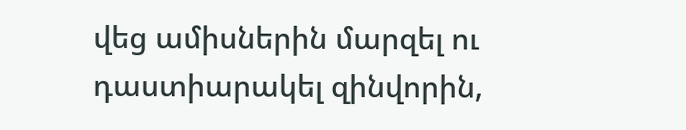վեց ամիսներին մարզել ու դաստիարակել զինվորին,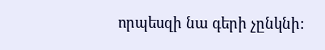որպեսզի նա գերի չընկնի: